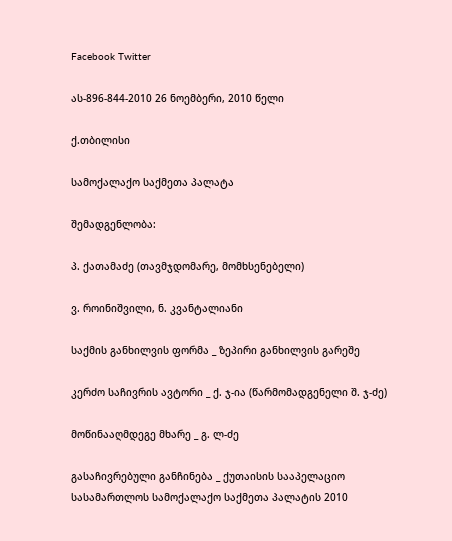Facebook Twitter

ას-896-844-2010 26 ნოემბერი, 2010 წელი

ქ.თბილისი

სამოქალაქო საქმეთა პალატა

შემადგენლობა:

პ. ქათამაძე (თავმჯდომარე, მომხსენებელი)

ვ. როინიშვილი, ნ. კვანტალიანი

საქმის განხილვის ფორმა _ ზეპირი განხილვის გარეშე

კერძო საჩივრის ავტორი _ ქ. ჯ-ია (წარმომადგენელი შ. ჯ-ძე)

მოწინააღმდეგე მხარე _ გ. ლ-ძე

გასაჩივრებული განჩინება _ ქუთაისის სააპელაციო სასამართლოს სამოქალაქო საქმეთა პალატის 2010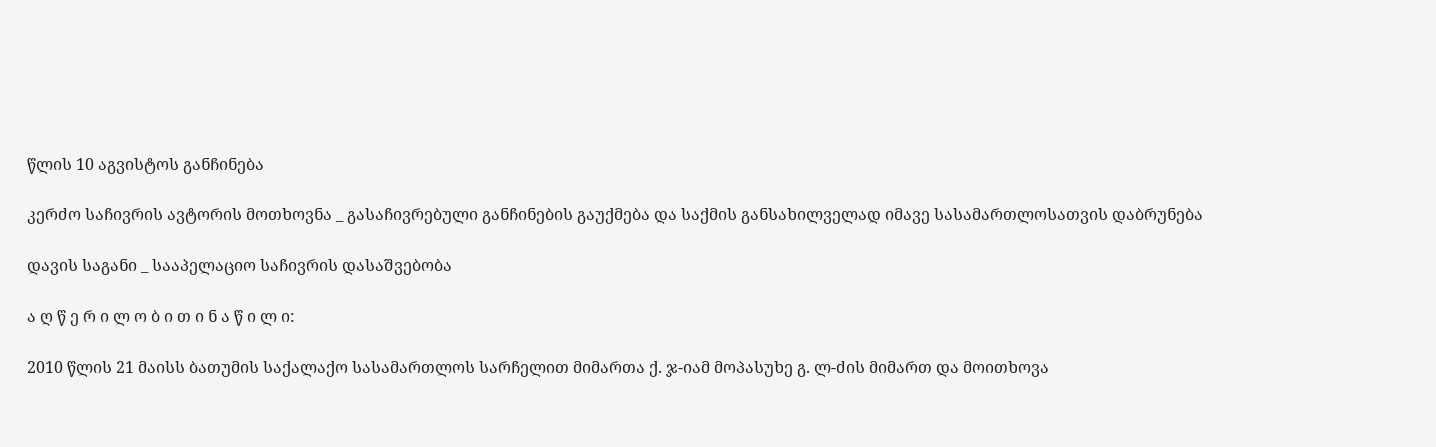წლის 10 აგვისტოს განჩინება

კერძო საჩივრის ავტორის მოთხოვნა _ გასაჩივრებული განჩინების გაუქმება და საქმის განსახილველად იმავე სასამართლოსათვის დაბრუნება

დავის საგანი _ სააპელაციო საჩივრის დასაშვებობა

ა ღ წ ე რ ი ლ ო ბ ი თ ი ნ ა წ ი ლ ი:

2010 წლის 21 მაისს ბათუმის საქალაქო სასამართლოს სარჩელით მიმართა ქ. ჯ-იამ მოპასუხე გ. ლ-ძის მიმართ და მოითხოვა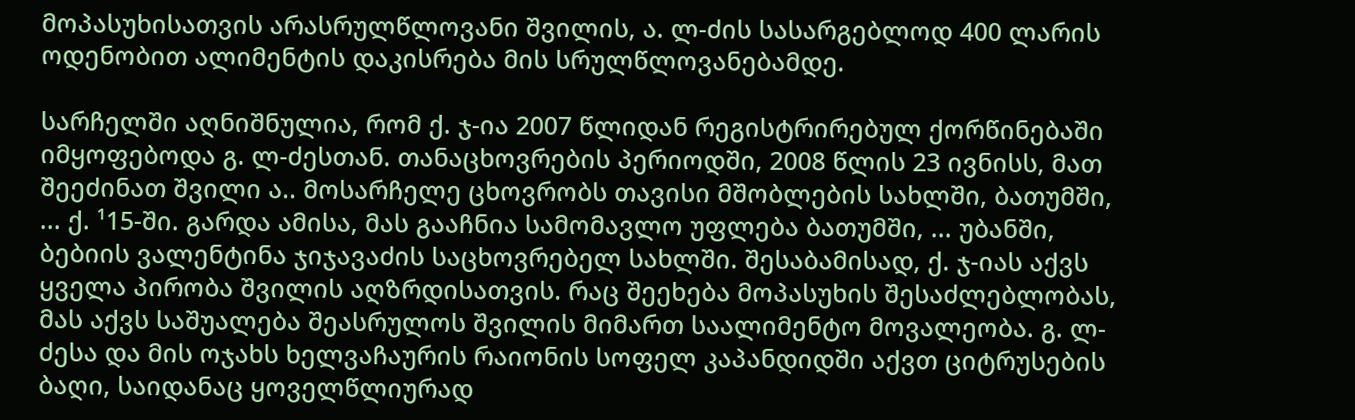მოპასუხისათვის არასრულწლოვანი შვილის, ა. ლ-ძის სასარგებლოდ 400 ლარის ოდენობით ალიმენტის დაკისრება მის სრულწლოვანებამდე.

სარჩელში აღნიშნულია, რომ ქ. ჯ-ია 2007 წლიდან რეგისტრირებულ ქორწინებაში იმყოფებოდა გ. ლ-ძესთან. თანაცხოვრების პერიოდში, 2008 წლის 23 ივნისს, მათ შეეძინათ შვილი ა.. მოსარჩელე ცხოვრობს თავისი მშობლების სახლში, ბათუმში, ... ქ. ¹15-ში. გარდა ამისა, მას გააჩნია სამომავლო უფლება ბათუმში, ... უბანში, ბებიის ვალენტინა ჯიჯავაძის საცხოვრებელ სახლში. შესაბამისად, ქ. ჯ-იას აქვს ყველა პირობა შვილის აღზრდისათვის. რაც შეეხება მოპასუხის შესაძლებლობას, მას აქვს საშუალება შეასრულოს შვილის მიმართ საალიმენტო მოვალეობა. გ. ლ-ძესა და მის ოჯახს ხელვაჩაურის რაიონის სოფელ კაპანდიდში აქვთ ციტრუსების ბაღი, საიდანაც ყოველწლიურად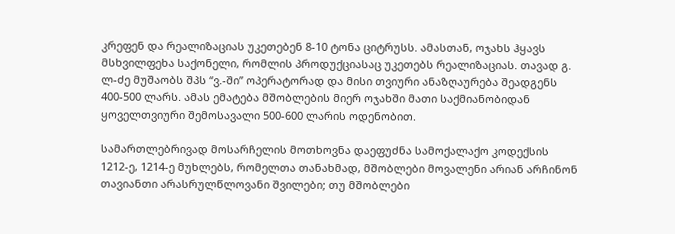კრეფენ და რეალიზაციას უკეთებენ 8-10 ტონა ციტრუსს. ამასთან, ოჯახს ჰყავს მსხვილფეხა საქონელი, რომლის პროდუქციასაც უკეთებს რეალიზაციას. თავად გ. ლ-ძე მუშაობს შპს “ვ.-ში” ოპერატორად და მისი თვიური ანაზღაურება შეადგენს 400-500 ლარს. ამას ემატება მშობლების მიერ ოჯახში მათი საქმიანობიდან ყოველთვიური შემოსავალი 500-600 ლარის ოდენობით.

სამართლებრივად მოსარჩელის მოთხოვნა დაეფუძნა სამოქალაქო კოდექსის 1212-ე, 1214-ე მუხლებს, რომელთა თანახმად, მშობლები მოვალენი არიან არჩინონ თავიანთი არასრულწლოვანი შვილები; თუ მშობლები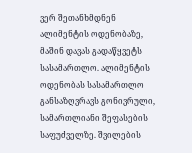ვერ შეთანხმდნენ ალიმენტის ოდენობაზე, მაშინ დავას გადაწყვეტს სასამართლო. ალიმენტის ოდენობას სასამართლო განსაზღვრავს გონივრული, სამართლიანი შეფასების საფუძველზე. შვილების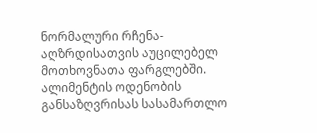ნორმალური რჩენა-აღზრდისათვის აუცილებელ მოთხოვნათა ფარგლებში. ალიმენტის ოდენობის განსაზღვრისას სასამართლო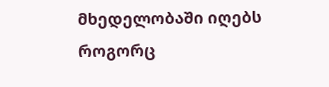მხედელობაში იღებს როგორც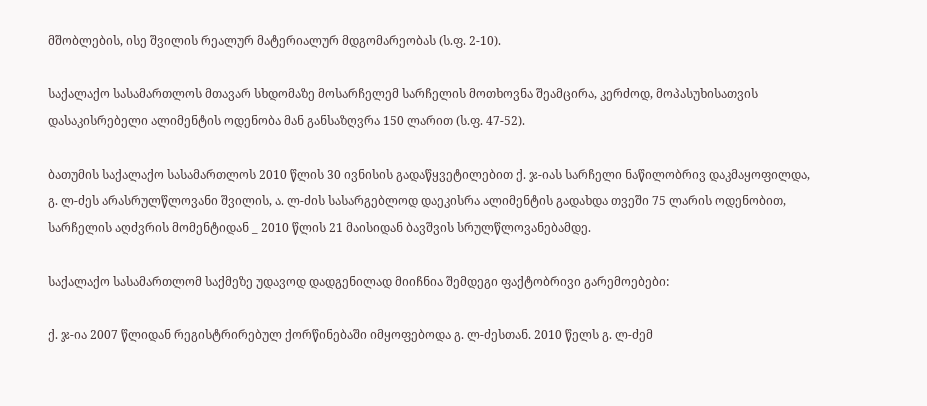მშობლების, ისე შვილის რეალურ მატერიალურ მდგომარეობას (ს.ფ. 2-10).

საქალაქო სასამართლოს მთავარ სხდომაზე მოსარჩელემ სარჩელის მოთხოვნა შეამცირა, კერძოდ, მოპასუხისათვის დასაკისრებელი ალიმენტის ოდენობა მან განსაზღვრა 150 ლარით (ს.ფ. 47-52).

ბათუმის საქალაქო სასამართლოს 2010 წლის 30 ივნისის გადაწყვეტილებით ქ. ჯ-იას სარჩელი ნაწილობრივ დაკმაყოფილდა, გ. ლ-ძეს არასრულწლოვანი შვილის, ა. ლ-ძის სასარგებლოდ დაეკისრა ალიმენტის გადახდა თვეში 75 ლარის ოდენობით, სარჩელის აღძვრის მომენტიდან _ 2010 წლის 21 მაისიდან ბავშვის სრულწლოვანებამდე.

საქალაქო სასამართლომ საქმეზე უდავოდ დადგენილად მიიჩნია შემდეგი ფაქტობრივი გარემოებები:

ქ. ჯ-ია 2007 წლიდან რეგისტრირებულ ქორწინებაში იმყოფებოდა გ. ლ-ძესთან. 2010 წელს გ. ლ-ძემ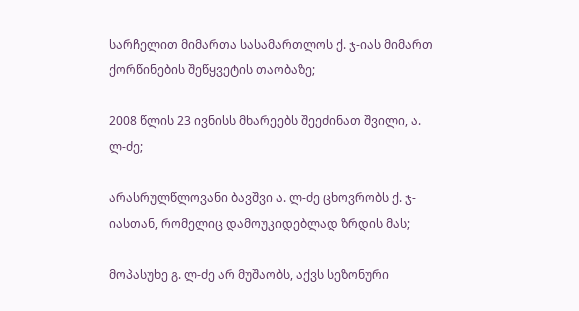სარჩელით მიმართა სასამართლოს ქ. ჯ-იას მიმართ ქორწინების შეწყვეტის თაობაზე;

2008 წლის 23 ივნისს მხარეებს შეეძინათ შვილი, ა. ლ-ძე;

არასრულწლოვანი ბავშვი ა. ლ-ძე ცხოვრობს ქ. ჯ-იასთან, რომელიც დამოუკიდებლად ზრდის მას;

მოპასუხე გ. ლ-ძე არ მუშაობს, აქვს სეზონური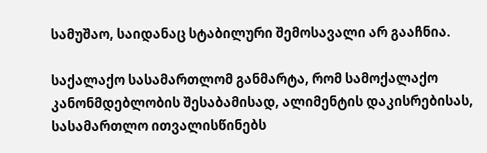სამუშაო, საიდანაც სტაბილური შემოსავალი არ გააჩნია.

საქალაქო სასამართლომ განმარტა, რომ სამოქალაქო კანონმდებლობის შესაბამისად, ალიმენტის დაკისრებისას, სასამართლო ითვალისწინებს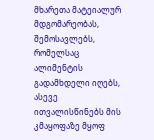მხარეთა მატეიალურ მდგომარეობას, შემოსავლებს, რომელსაც ალიმენტის გადამხდელი იღებს, ასევე ითვალისწინებს მის კმაყოფაზე მყოფ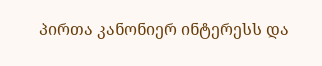პირთა კანონიერ ინტერესს და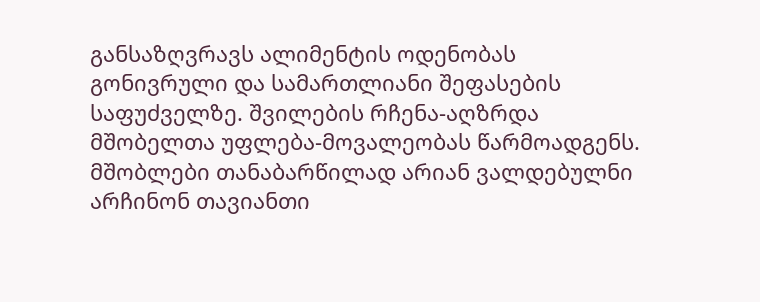განსაზღვრავს ალიმენტის ოდენობას გონივრული და სამართლიანი შეფასების საფუძველზე. შვილების რჩენა-აღზრდა მშობელთა უფლება-მოვალეობას წარმოადგენს. მშობლები თანაბარწილად არიან ვალდებულნი არჩინონ თავიანთი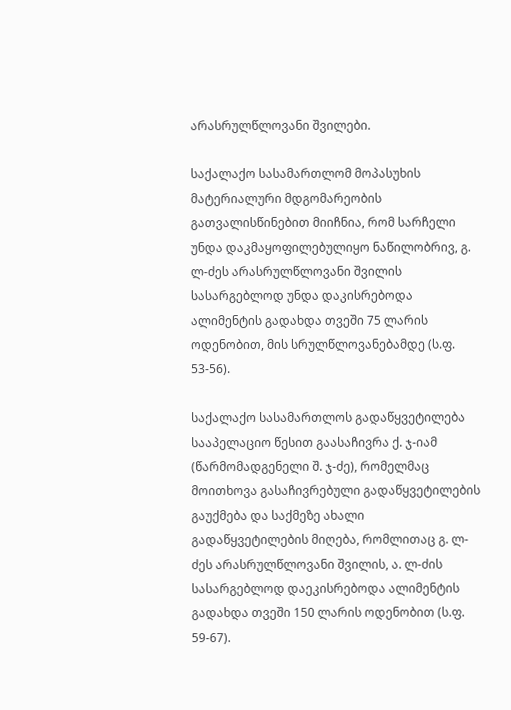არასრულწლოვანი შვილები.

საქალაქო სასამართლომ მოპასუხის მატერიალური მდგომარეობის გათვალისწინებით მიიჩნია, რომ სარჩელი უნდა დაკმაყოფილებულიყო ნაწილობრივ, გ. ლ-ძეს არასრულწლოვანი შვილის სასარგებლოდ უნდა დაკისრებოდა ალიმენტის გადახდა თვეში 75 ლარის ოდენობით, მის სრულწლოვანებამდე (ს.ფ. 53-56).

საქალაქო სასამართლოს გადაწყვეტილება სააპელაციო წესით გაასაჩივრა ქ. ჯ-იამ (წარმომადგენელი შ. ჯ-ძე), რომელმაც მოითხოვა გასაჩივრებული გადაწყვეტილების გაუქმება და საქმეზე ახალი გადაწყვეტილების მიღება, რომლითაც გ. ლ-ძეს არასრულწლოვანი შვილის, ა. ლ-ძის სასარგებლოდ დაეკისრებოდა ალიმენტის გადახდა თვეში 150 ლარის ოდენობით (ს.ფ. 59-67).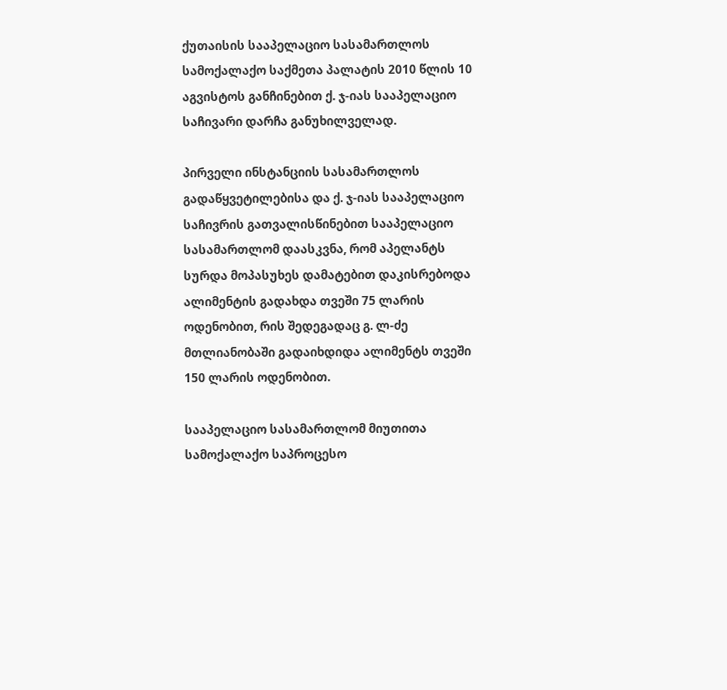ქუთაისის სააპელაციო სასამართლოს სამოქალაქო საქმეთა პალატის 2010 წლის 10 აგვისტოს განჩინებით ქ. ჯ-იას სააპელაციო საჩივარი დარჩა განუხილველად.

პირველი ინსტანციის სასამართლოს გადაწყვეტილებისა და ქ. ჯ-იას სააპელაციო საჩივრის გათვალისწინებით სააპელაციო სასამართლომ დაასკვნა, რომ აპელანტს სურდა მოპასუხეს დამატებით დაკისრებოდა ალიმენტის გადახდა თვეში 75 ლარის ოდენობით, რის შედეგადაც გ. ლ-ძე მთლიანობაში გადაიხდიდა ალიმენტს თვეში 150 ლარის ოდენობით.

სააპელაციო სასამართლომ მიუთითა სამოქალაქო საპროცესო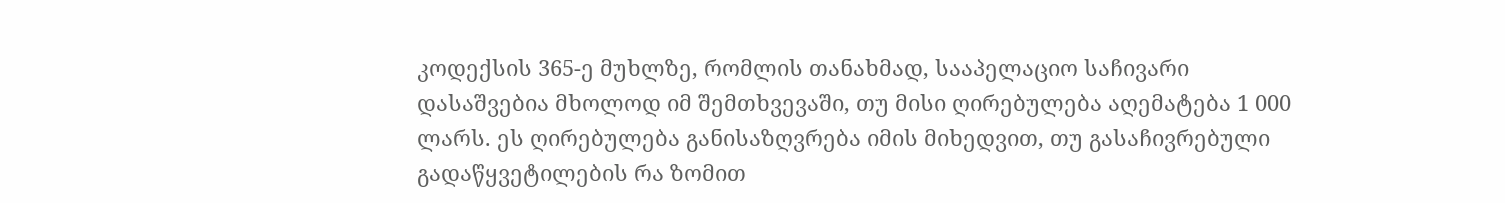კოდექსის 365-ე მუხლზე, რომლის თანახმად, სააპელაციო საჩივარი დასაშვებია მხოლოდ იმ შემთხვევაში, თუ მისი ღირებულება აღემატება 1 000 ლარს. ეს ღირებულება განისაზღვრება იმის მიხედვით, თუ გასაჩივრებული გადაწყვეტილების რა ზომით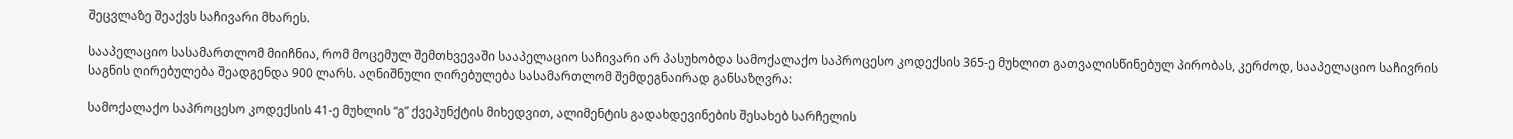შეცვლაზე შეაქვს საჩივარი მხარეს.

სააპელაციო სასამართლომ მიიჩნია, რომ მოცემულ შემთხვევაში სააპელაციო საჩივარი არ პასუხობდა სამოქალაქო საპროცესო კოდექსის 365-ე მუხლით გათვალისწინებულ პირობას, კერძოდ, სააპელაციო საჩივრის საგნის ღირებულება შეადგენდა 900 ლარს. აღნიშნული ღირებულება სასამართლომ შემდეგნაირად განსაზღვრა:

სამოქალაქო საპროცესო კოდექსის 41-ე მუხლის “გ” ქვეპუნქტის მიხედვით, ალიმენტის გადახდევინების შესახებ სარჩელის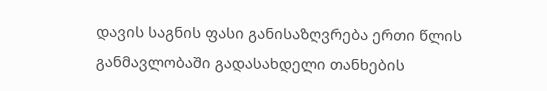დავის საგნის ფასი განისაზღვრება ერთი წლის განმავლობაში გადასახდელი თანხების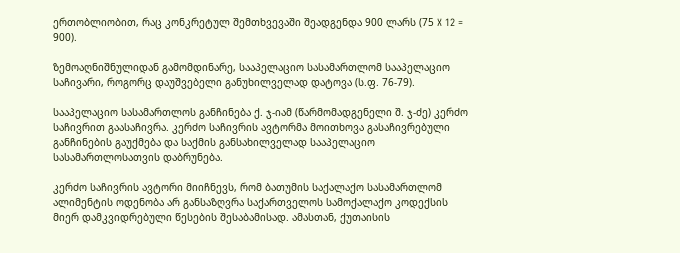ერთობლიობით, რაც კონკრეტულ შემთხვევაში შეადგენდა 900 ლარს (75 X 12 = 900).

ზემოაღნიშნულიდან გამომდინარე, სააპელაციო სასამართლომ სააპელაციო საჩივარი, როგორც დაუშვებელი განუხილველად დატოვა (ს.ფ. 76-79).

სააპელაციო სასამართლოს განჩინება ქ. ჯ-იამ (წარმომადგენელი შ. ჯ-ძე) კერძო საჩივრით გაასაჩივრა. კერძო საჩივრის ავტორმა მოითხოვა გასაჩივრებული განჩინების გაუქმება და საქმის განსახილველად სააპელაციო სასამართლოსათვის დაბრუნება.

კერძო საჩივრის ავტორი მიიჩნევს, რომ ბათუმის საქალაქო სასამართლომ ალიმენტის ოდენობა არ განსაზღვრა საქართველოს სამოქალაქო კოდექსის მიერ დამკვიდრებული წესების შესაბამისად. ამასთან, ქუთაისის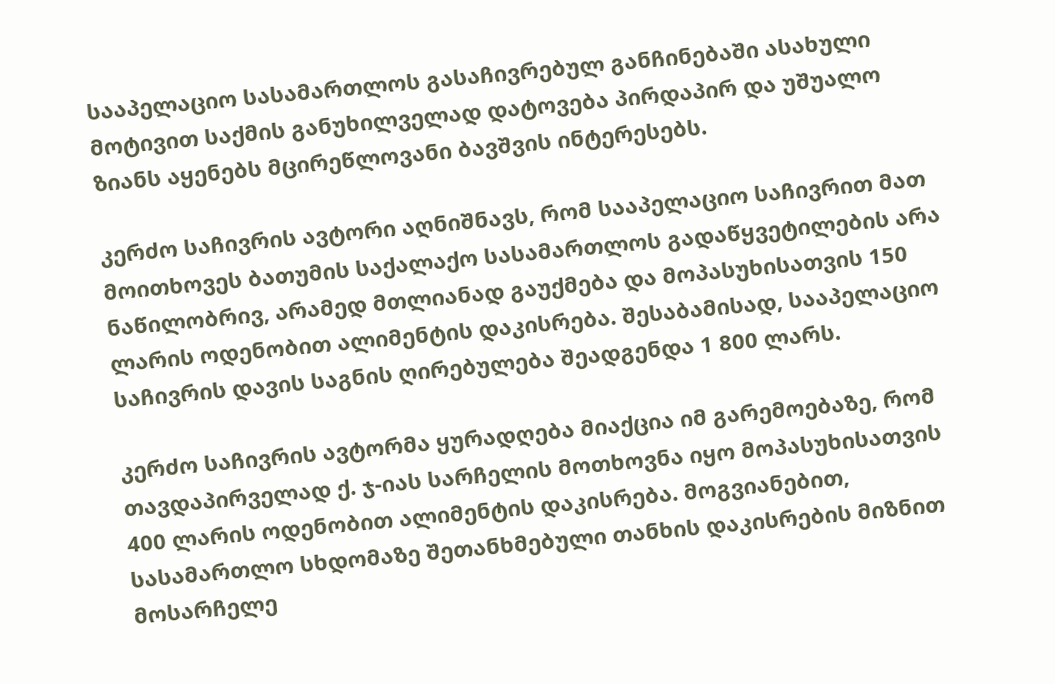სააპელაციო სასამართლოს გასაჩივრებულ განჩინებაში ასახული მოტივით საქმის განუხილველად დატოვება პირდაპირ და უშუალო ზიანს აყენებს მცირეწლოვანი ბავშვის ინტერესებს.

კერძო საჩივრის ავტორი აღნიშნავს, რომ სააპელაციო საჩივრით მათ მოითხოვეს ბათუმის საქალაქო სასამართლოს გადაწყვეტილების არა ნაწილობრივ, არამედ მთლიანად გაუქმება და მოპასუხისათვის 150 ლარის ოდენობით ალიმენტის დაკისრება. შესაბამისად, სააპელაციო საჩივრის დავის საგნის ღირებულება შეადგენდა 1 800 ლარს.

კერძო საჩივრის ავტორმა ყურადღება მიაქცია იმ გარემოებაზე, რომ თავდაპირველად ქ. ჯ-იას სარჩელის მოთხოვნა იყო მოპასუხისათვის 400 ლარის ოდენობით ალიმენტის დაკისრება. მოგვიანებით, სასამართლო სხდომაზე შეთანხმებული თანხის დაკისრების მიზნით მოსარჩელე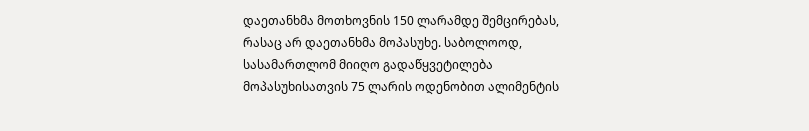დაეთანხმა მოთხოვნის 150 ლარამდე შემცირებას, რასაც არ დაეთანხმა მოპასუხე. საბოლოოდ, სასამართლომ მიიღო გადაწყვეტილება მოპასუხისათვის 75 ლარის ოდენობით ალიმენტის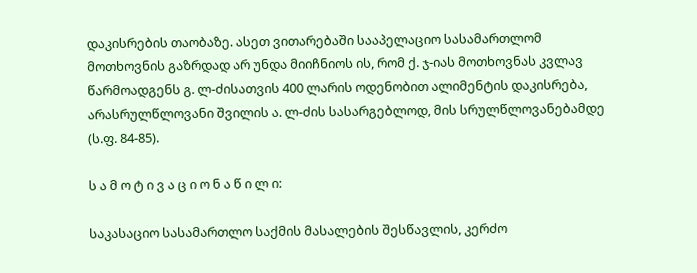დაკისრების თაობაზე. ასეთ ვითარებაში სააპელაციო სასამართლომ მოთხოვნის გაზრდად არ უნდა მიიჩნიოს ის, რომ ქ. ჯ-იას მოთხოვნას კვლავ წარმოადგენს გ. ლ-ძისათვის 400 ლარის ოდენობით ალიმენტის დაკისრება, არასრულწლოვანი შვილის ა. ლ-ძის სასარგებლოდ, მის სრულწლოვანებამდე (ს.ფ. 84-85).

ს ა მ ო ტ ი ვ ა ც ი ო ნ ა წ ი ლ ი:

საკასაციო სასამართლო საქმის მასალების შესწავლის, კერძო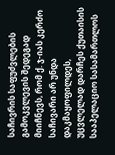საჩივრის საფუძვლების გამოკვლევის შედეგად მიიჩნევს, რომ ქ. ჯ-იას კერძო საჩივარი არ უნდა დაკმაყოფილდეს, უცვლელად დარჩეს ქუთაისის სააპელაციო სასამართლოს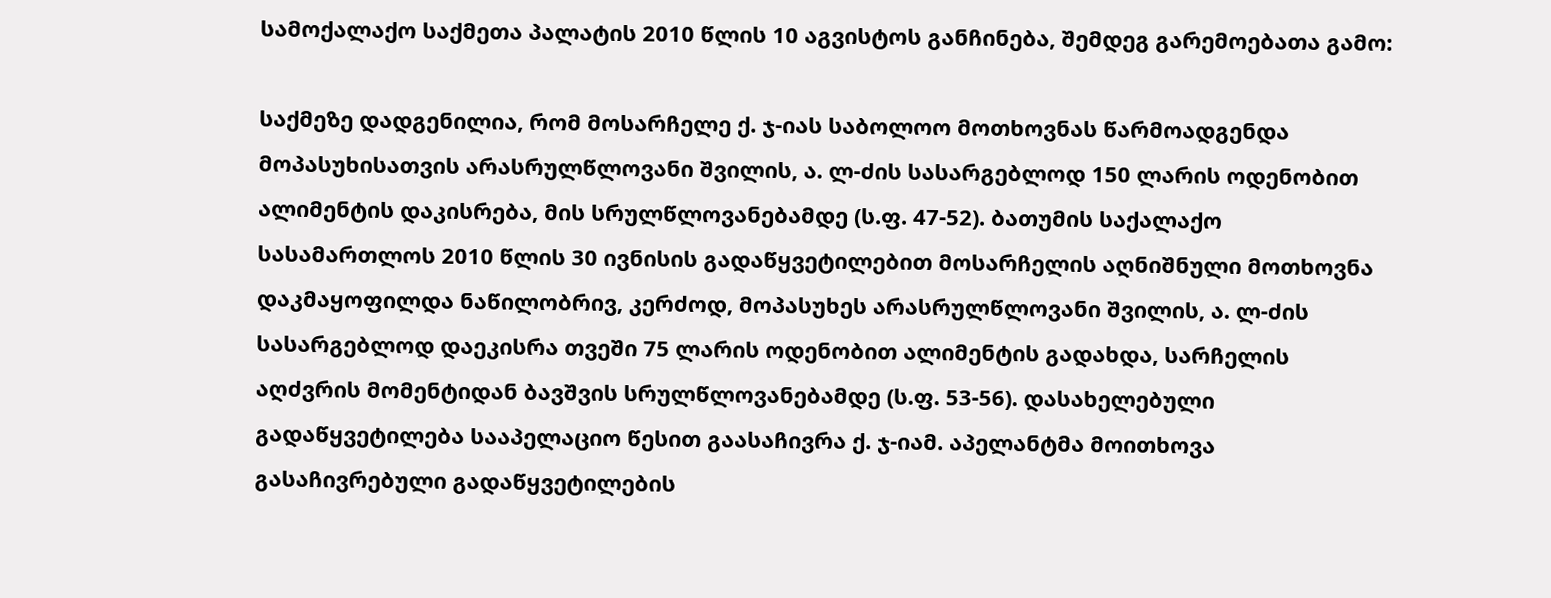სამოქალაქო საქმეთა პალატის 2010 წლის 10 აგვისტოს განჩინება, შემდეგ გარემოებათა გამო:

საქმეზე დადგენილია, რომ მოსარჩელე ქ. ჯ-იას საბოლოო მოთხოვნას წარმოადგენდა მოპასუხისათვის არასრულწლოვანი შვილის, ა. ლ-ძის სასარგებლოდ 150 ლარის ოდენობით ალიმენტის დაკისრება, მის სრულწლოვანებამდე (ს.ფ. 47-52). ბათუმის საქალაქო სასამართლოს 2010 წლის 30 ივნისის გადაწყვეტილებით მოსარჩელის აღნიშნული მოთხოვნა დაკმაყოფილდა ნაწილობრივ, კერძოდ, მოპასუხეს არასრულწლოვანი შვილის, ა. ლ-ძის სასარგებლოდ დაეკისრა თვეში 75 ლარის ოდენობით ალიმენტის გადახდა, სარჩელის აღძვრის მომენტიდან ბავშვის სრულწლოვანებამდე (ს.ფ. 53-56). დასახელებული გადაწყვეტილება სააპელაციო წესით გაასაჩივრა ქ. ჯ-იამ. აპელანტმა მოითხოვა გასაჩივრებული გადაწყვეტილების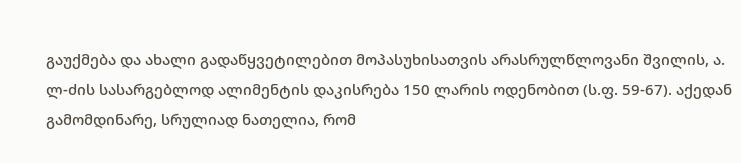გაუქმება და ახალი გადაწყვეტილებით მოპასუხისათვის არასრულწლოვანი შვილის, ა. ლ-ძის სასარგებლოდ ალიმენტის დაკისრება 150 ლარის ოდენობით (ს.ფ. 59-67). აქედან გამომდინარე, სრულიად ნათელია, რომ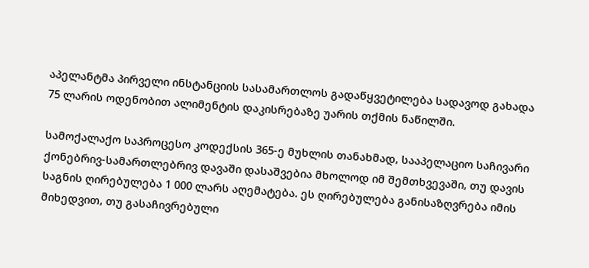აპელანტმა პირველი ინსტანციის სასამართლოს გადაწყვეტილება სადავოდ გახადა 75 ლარის ოდენობით ალიმენტის დაკისრებაზე უარის თქმის ნაწილში.

სამოქალაქო საპროცესო კოდექსის 365-ე მუხლის თანახმად, სააპელაციო საჩივარი ქონებრივ-სამართლებრივ დავაში დასაშვებია მხოლოდ იმ შემთხვევაში, თუ დავის საგნის ღირებულება 1 000 ლარს აღემატება. ეს ღირებულება განისაზღვრება იმის მიხედვით, თუ გასაჩივრებული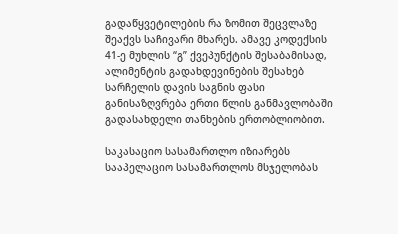გადაწყვეტილების რა ზომით შეცვლაზე შეაქვს საჩივარი მხარეს. ამავე კოდექსის 41-ე მუხლის “გ” ქვეპუნქტის შესაბამისად, ალიმენტის გადახდევინების შესახებ სარჩელის დავის საგნის ფასი განისაზღვრება ერთი წლის განმავლობაში გადასახდელი თანხების ერთობლიობით.

საკასაციო სასამართლო იზიარებს სააპელაციო სასამართლოს მსჯელობას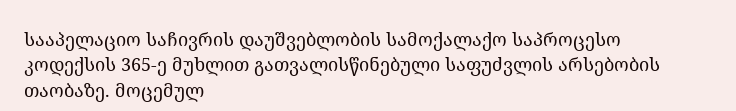სააპელაციო საჩივრის დაუშვებლობის სამოქალაქო საპროცესო კოდექსის 365-ე მუხლით გათვალისწინებული საფუძვლის არსებობის თაობაზე. მოცემულ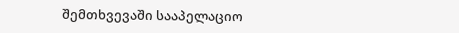შემთხვევაში სააპელაციო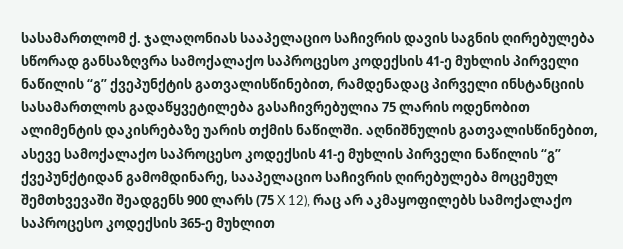სასამართლომ ქ. ჯალაღონიას სააპელაციო საჩივრის დავის საგნის ღირებულება სწორად განსაზღვრა სამოქალაქო საპროცესო კოდექსის 41-ე მუხლის პირველი ნაწილის “გ” ქვეპუნქტის გათვალისწინებით, რამდენადაც პირველი ინსტანციის სასამართლოს გადაწყვეტილება გასაჩივრებულია 75 ლარის ოდენობით ალიმენტის დაკისრებაზე უარის თქმის ნაწილში. აღნიშნულის გათვალისწინებით, ასევე სამოქალაქო საპროცესო კოდექსის 41-ე მუხლის პირველი ნაწილის “გ” ქვეპუნქტიდან გამომდინარე, სააპელაციო საჩივრის ღირებულება მოცემულ შემთხვევაში შეადგენს 900 ლარს (75 X 12), რაც არ აკმაყოფილებს სამოქალაქო საპროცესო კოდექსის 365-ე მუხლით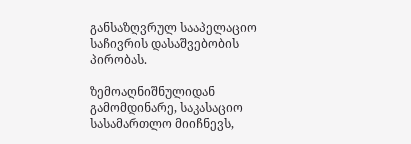განსაზღვრულ სააპელაციო საჩივრის დასაშვებობის პირობას.

ზემოაღნიშნულიდან გამომდინარე, საკასაციო სასამართლო მიიჩნევს,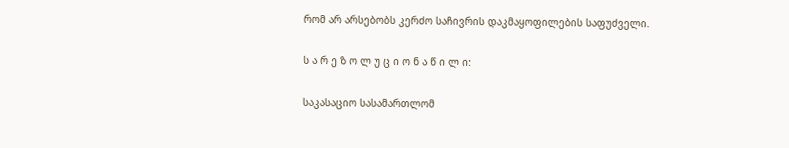რომ არ არსებობს კერძო საჩივრის დაკმაყოფილების საფუძველი.

ს ა რ ე ზ ო ლ უ ც ი ო ნ ა წ ი ლ ი:

საკასაციო სასამართლომ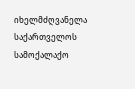იხელმძღვანელა საქართველოს სამოქალაქო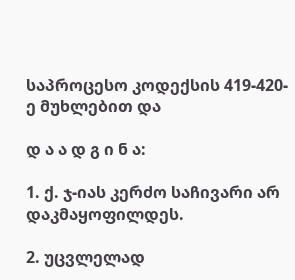საპროცესო კოდექსის 419-420-ე მუხლებით და

დ ა ა დ გ ი ნ ა:

1. ქ. ჯ-იას კერძო საჩივარი არ დაკმაყოფილდეს.

2. უცვლელად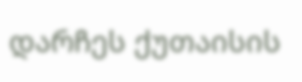დარჩეს ქუთაისის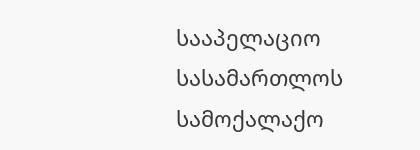სააპელაციო სასამართლოს სამოქალაქო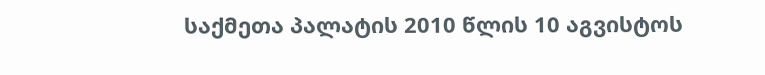საქმეთა პალატის 2010 წლის 10 აგვისტოს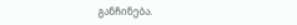განჩინება.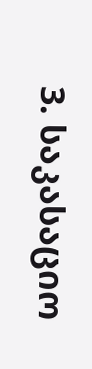3. საკასაციო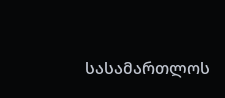სასამართლოს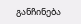განჩინება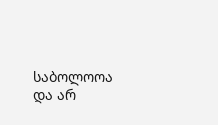საბოლოოა და არ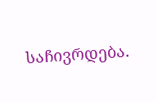საჩივრდება.